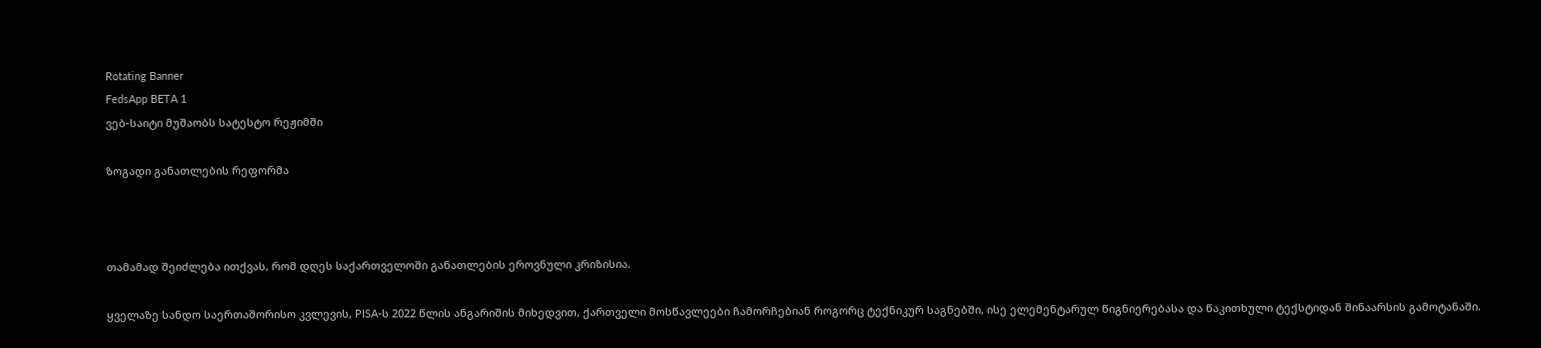Rotating Banner
FedsApp BETA 1
ვებ-საიტი მუშაობს სატესტო რეჟიმში

ზოგადი განათლების რეფორმა



თამამად შეიძლება ითქვას, რომ დღეს საქართველოში განათლების ეროვნული კრიზისია.

ყველაზე სანდო საერთაშორისო კვლევის, PISA-ს 2022 წლის ანგარიშის მიხედვით, ქართველი მოსწავლეები ჩამორჩებიან როგორც ტექნიკურ საგნებში, ისე ელემენტარულ წიგნიერებასა და წაკითხული ტექსტიდან შინაარსის გამოტანაში.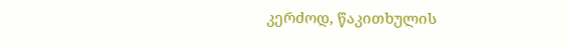კერძოდ, წაკითხულის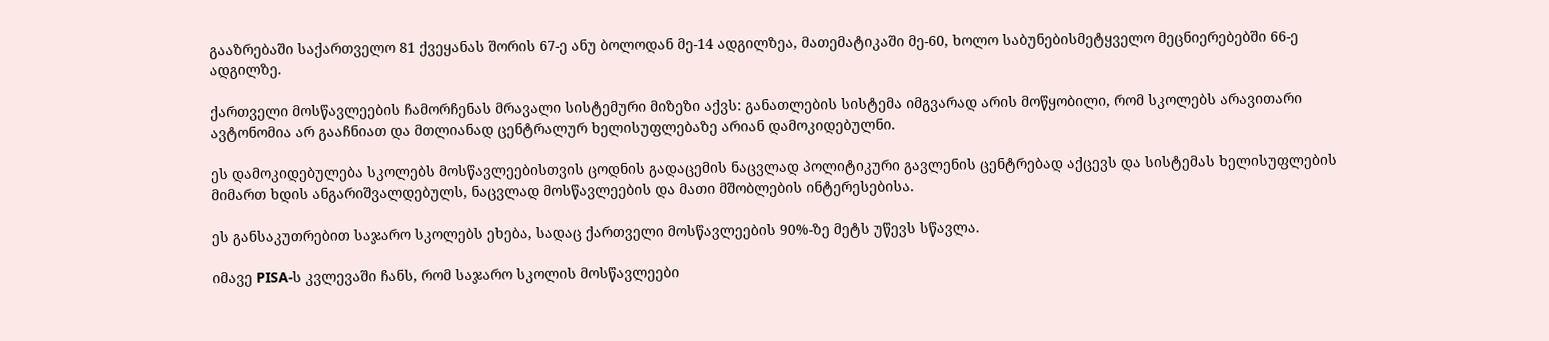გააზრებაში საქართველო 81 ქვეყანას შორის 67-ე ანუ ბოლოდან მე-14 ადგილზეა, მათემატიკაში მე-60, ხოლო საბუნებისმეტყველო მეცნიერებებში 66-ე ადგილზე.

ქართველი მოსწავლეების ჩამორჩენას მრავალი სისტემური მიზეზი აქვს: განათლების სისტემა იმგვარად არის მოწყობილი, რომ სკოლებს არავითარი ავტონომია არ გააჩნიათ და მთლიანად ცენტრალურ ხელისუფლებაზე არიან დამოკიდებულნი.

ეს დამოკიდებულება სკოლებს მოსწავლეებისთვის ცოდნის გადაცემის ნაცვლად პოლიტიკური გავლენის ცენტრებად აქცევს და სისტემას ხელისუფლების მიმართ ხდის ანგარიშვალდებულს, ნაცვლად მოსწავლეების და მათი მშობლების ინტერესებისა.

ეს განსაკუთრებით საჯარო სკოლებს ეხება, სადაც ქართველი მოსწავლეების 90%-ზე მეტს უწევს სწავლა.

იმავე PISA-ს კვლევაში ჩანს, რომ საჯარო სკოლის მოსწავლეები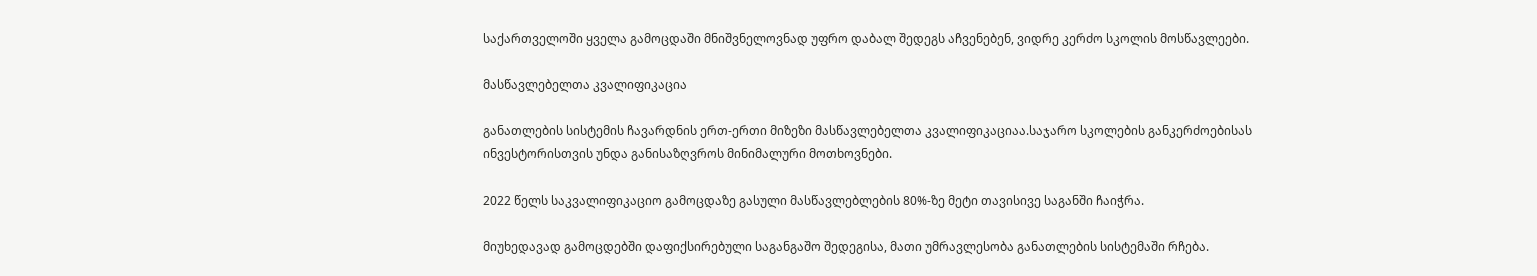საქართველოში ყველა გამოცდაში მნიშვნელოვნად უფრო დაბალ შედეგს აჩვენებენ, ვიდრე კერძო სკოლის მოსწავლეები.

მასწავლებელთა კვალიფიკაცია

განათლების სისტემის ჩავარდნის ერთ-ერთი მიზეზი მასწავლებელთა კვალიფიკაციაა.საჯარო სკოლების განკერძოებისას ინვესტორისთვის უნდა განისაზღვროს მინიმალური მოთხოვნები.

2022 წელს საკვალიფიკაციო გამოცდაზე გასული მასწავლებლების 80%-ზე მეტი თავისივე საგანში ჩაიჭრა.

მიუხედავად გამოცდებში დაფიქსირებული საგანგაშო შედეგისა, მათი უმრავლესობა განათლების სისტემაში რჩება.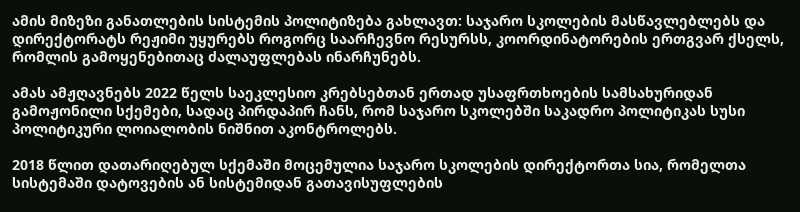ამის მიზეზი განათლების სისტემის პოლიტიზება გახლავთ: საჯარო სკოლების მასწავლებლებს და დირექტორატს რეჟიმი უყურებს როგორც საარჩევნო რესურსს, კოორდინატორების ერთგვარ ქსელს, რომლის გამოყენებითაც ძალაუფლებას ინარჩუნებს.

ამას ამჟღავნებს 2022 წელს საეკლესიო კრებსებთან ერთად უსაფრთხოების სამსახურიდან გამოჟონილი სქემები, სადაც პირდაპირ ჩანს, რომ საჯარო სკოლებში საკადრო პოლიტიკას სუსი პოლიტიკური ლოიალობის ნიშნით აკონტროლებს.

2018 წლით დათარიღებულ სქემაში მოცემულია საჯარო სკოლების დირექტორთა სია, რომელთა სისტემაში დატოვების ან სისტემიდან გათავისუფლების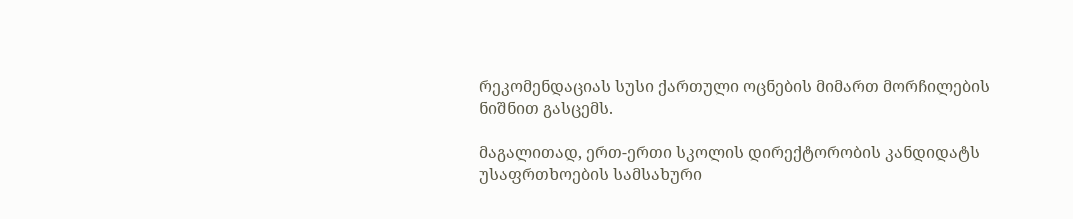რეკომენდაციას სუსი ქართული ოცნების მიმართ მორჩილების ნიშნით გასცემს.

მაგალითად, ერთ-ერთი სკოლის დირექტორობის კანდიდატს უსაფრთხოების სამსახური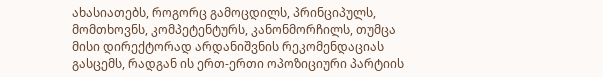ახასიათებს, როგორც გამოცდილს, პრინციპულს, მომთხოვნს, კომპეტენტურს, კანონმორჩილს, თუმცა მისი დირექტორად არდანიშვნის რეკომენდაციას გასცემს, რადგან ის ერთ-ერთი ოპოზიციური პარტიის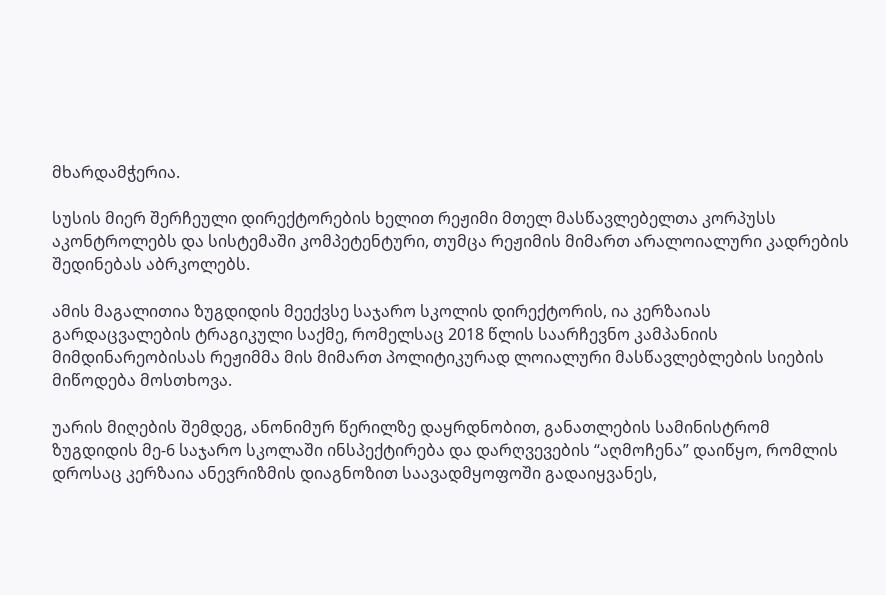მხარდამჭერია.

სუსის მიერ შერჩეული დირექტორების ხელით რეჟიმი მთელ მასწავლებელთა კორპუსს აკონტროლებს და სისტემაში კომპეტენტური, თუმცა რეჟიმის მიმართ არალოიალური კადრების შედინებას აბრკოლებს.

ამის მაგალითია ზუგდიდის მეექვსე საჯარო სკოლის დირექტორის, ია კერზაიას გარდაცვალების ტრაგიკული საქმე, რომელსაც 2018 წლის საარჩევნო კამპანიის მიმდინარეობისას რეჟიმმა მის მიმართ პოლიტიკურად ლოიალური მასწავლებლების სიების მიწოდება მოსთხოვა.

უარის მიღების შემდეგ, ანონიმურ წერილზე დაყრდნობით, განათლების სამინისტრომ ზუგდიდის მე-6 საჯარო სკოლაში ინსპექტირება და დარღვევების “აღმოჩენა” დაიწყო, რომლის დროსაც კერზაია ანევრიზმის დიაგნოზით საავადმყოფოში გადაიყვანეს,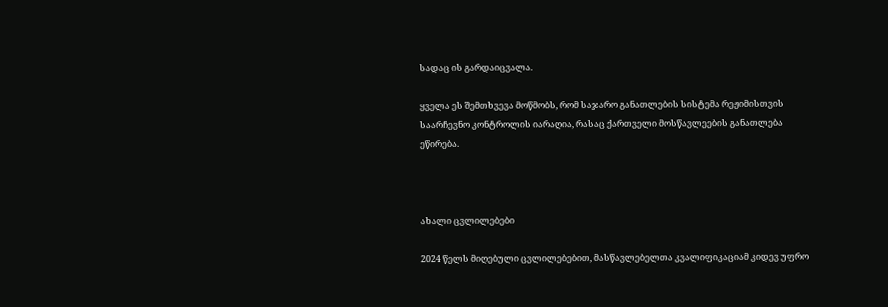სადაც ის გარდაიცვალა.

ყველა ეს შემთხვევა მოწმობს, რომ საჯარო განათლების სისტემა რეჟიმისთვის საარჩევნო კონტროლის იარაღია, რასაც ქართველი მოსწავლეების განათლება ეწირება.



ახალი ცვლილებები

2024 წელს მიღებული ცვლილებებით, მასწავლებელთა კვალიფიკაციამ კიდევ უფრო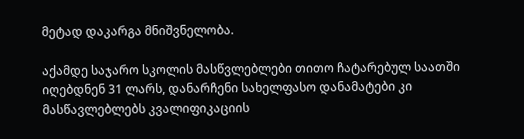მეტად დაკარგა მნიშვნელობა.

აქამდე საჯარო სკოლის მასწვლებლები თითო ჩატარებულ საათში იღებდნენ 31 ლარს, დანარჩენი სახელფასო დანამატები კი მასწავლებლებს კვალიფიკაციის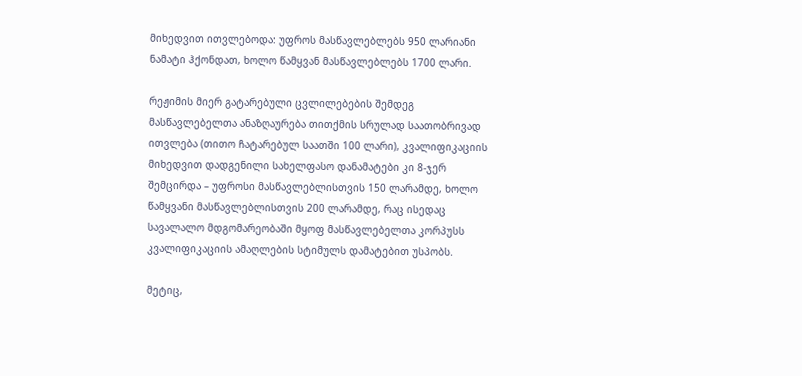მიხედვით ითვლებოდა: უფროს მასწავლებლებს 950 ლარიანი ნამატი ჰქონდათ, ხოლო წამყვან მასწავლებლებს 1700 ლარი.

რეჟიმის მიერ გატარებული ცვლილებების შემდეგ მასწავლებელთა ანაზღაურება თითქმის სრულად საათობრივად ითვლება (თითო ჩატარებულ საათში 100 ლარი), კვალიფიკაციის მიხედვით დადგენილი სახელფასო დანამატები კი 8-ჯერ შემცირდა – უფროსი მასწავლებლისთვის 150 ლარამდე, ხოლო წამყვანი მასწავლებლისთვის 200 ლარამდე, რაც ისედაც სავალალო მდგომარეობაში მყოფ მასწავლებელთა კორპუსს კვალიფიკაციის ამაღლების სტიმულს დამატებით უსპობს.

მეტიც,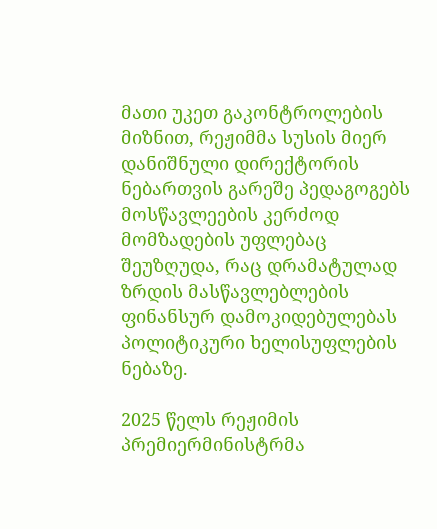მათი უკეთ გაკონტროლების მიზნით, რეჟიმმა სუსის მიერ დანიშნული დირექტორის ნებართვის გარეშე პედაგოგებს მოსწავლეების კერძოდ მომზადების უფლებაც შეუზღუდა, რაც დრამატულად ზრდის მასწავლებლების ფინანსურ დამოკიდებულებას პოლიტიკური ხელისუფლების ნებაზე.

2025 წელს რეჟიმის პრემიერმინისტრმა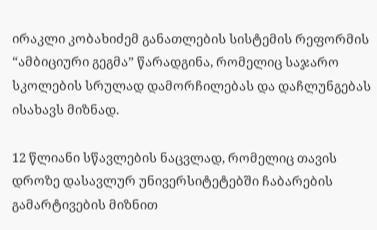ირაკლი კობახიძემ განათლების სისტემის რეფორმის “ამბიციური გეგმა” წარადგინა, რომელიც საჯარო სკოლების სრულად დამორჩილებას და დაჩლუნგებას ისახავს მიზნად.

12 წლიანი სწავლების ნაცვლად, რომელიც თავის დროზე დასავლურ უნივერსიტეტებში ჩაბარების გამარტივების მიზნით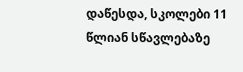დაწესდა, სკოლები 11 წლიან სწავლებაზე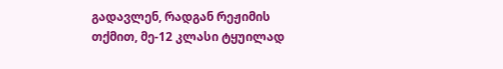გადავლენ, რადგან რეჟიმის თქმით, მე-12 კლასი ტყუილად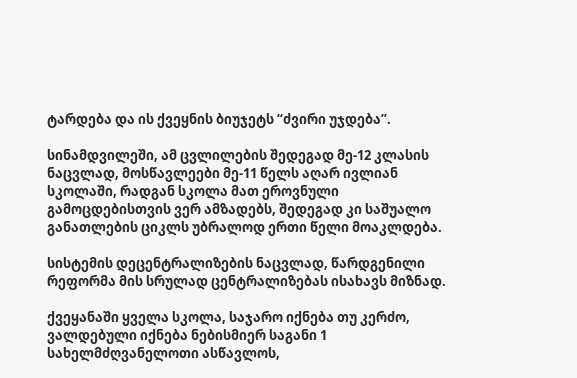ტარდება და ის ქვეყნის ბიუჯეტს “ძვირი უჯდება”.

სინამდვილეში, ამ ცვლილების შედეგად მე-12 კლასის ნაცვლად, მოსწავლეები მე-11 წელს აღარ ივლიან სკოლაში, რადგან სკოლა მათ ეროვნული გამოცდებისთვის ვერ ამზადებს, შედეგად კი საშუალო განათლების ციკლს უბრალოდ ერთი წელი მოაკლდება.

სისტემის დეცენტრალიზების ნაცვლად, წარდგენილი რეფორმა მის სრულად ცენტრალიზებას ისახავს მიზნად.

ქვეყანაში ყველა სკოლა, საჯარო იქნება თუ კერძო, ვალდებული იქნება ნებისმიერ საგანი 1 სახელმძღვანელოთი ასწავლოს,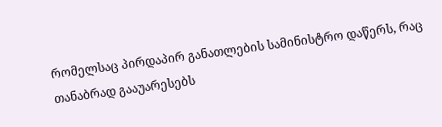რომელსაც პირდაპირ განათლების სამინისტრო დაწერს, რაც თანაბრად გააუარესებს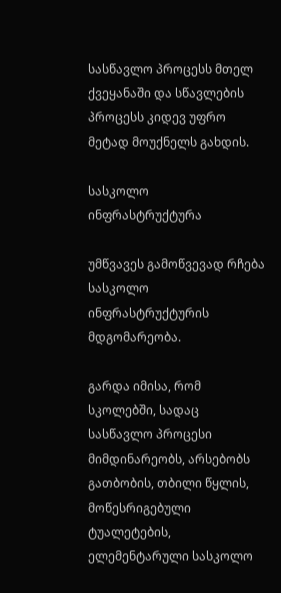სასწავლო პროცესს მთელ ქვეყანაში და სწავლების პროცესს კიდევ უფრო მეტად მოუქნელს გახდის.

სასკოლო ინფრასტრუქტურა

უმწვავეს გამოწვევად რჩება სასკოლო ინფრასტრუქტურის მდგომარეობა.

გარდა იმისა, რომ სკოლებში, სადაც სასწავლო პროცესი მიმდინარეობს, არსებობს გათბობის, თბილი წყლის, მოწესრიგებული ტუალეტების, ელემენტარული სასკოლო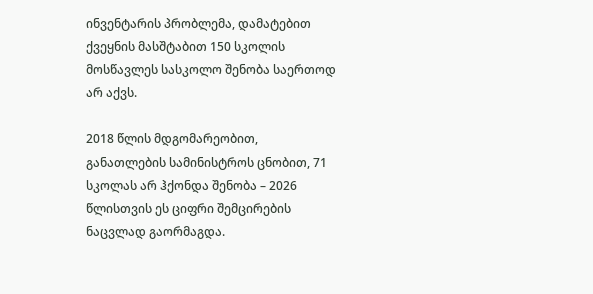ინვენტარის პრობლემა, დამატებით ქვეყნის მასშტაბით 150 სკოლის მოსწავლეს სასკოლო შენობა საერთოდ არ აქვს.

2018 წლის მდგომარეობით, განათლების სამინისტროს ცნობით, 71 სკოლას არ ჰქონდა შენობა – 2026 წლისთვის ეს ციფრი შემცირების ნაცვლად გაორმაგდა.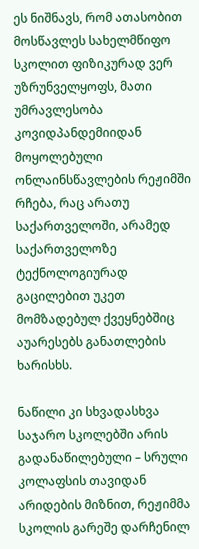ეს ნიშნავს, რომ ათასობით მოსწავლეს სახელმწიფო სკოლით ფიზიკურად ვერ უზრუნველყოფს, მათი უმრავლესობა კოვიდპანდემიიდან მოყოლებული ონლაინსწავლების რეჟიმში რჩება, რაც არათუ საქართველოში, არამედ საქართველოზე ტექნოლოგიურად გაცილებით უკეთ მომზადებულ ქვეყნებშიც აუარესებს განათლების ხარისხს.

ნაწილი კი სხვადასხვა საჯარო სკოლებში არის გადანაწილებული – სრული კოლაფსის თავიდან არიდების მიზნით, რეჟიმმა სკოლის გარეშე დარჩენილ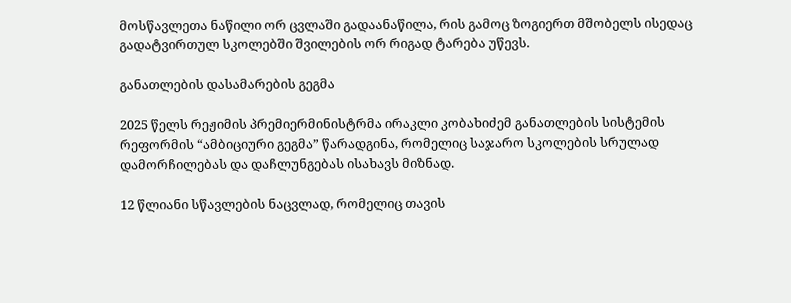მოსწავლეთა ნაწილი ორ ცვლაში გადაანაწილა, რის გამოც ზოგიერთ მშობელს ისედაც გადატვირთულ სკოლებში შვილების ორ რიგად ტარება უწევს.

განათლების დასამარების გეგმა

2025 წელს რეჟიმის პრემიერმინისტრმა ირაკლი კობახიძემ განათლების სისტემის რეფორმის “ამბიციური გეგმა” წარადგინა, რომელიც საჯარო სკოლების სრულად დამორჩილებას და დაჩლუნგებას ისახავს მიზნად.

12 წლიანი სწავლების ნაცვლად, რომელიც თავის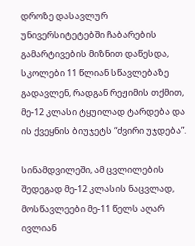დროზე დასავლურ უნივერსიტეტებში ჩაბარების გამარტივების მიზნით დაწესდა, სკოლები 11 წლიან სწავლებაზე გადავლენ, რადგან რეჟიმის თქმით, მე-12 კლასი ტყუილად ტარდება და ის ქვეყნის ბიუჯეტს “ძვირი უჯდება”.

სინამდვილეში, ამ ცვლილების შედეგად მე-12 კლასის ნაცვლად, მოსწავლეები მე-11 წელს აღარ ივლიან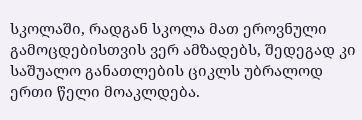სკოლაში, რადგან სკოლა მათ ეროვნული გამოცდებისთვის ვერ ამზადებს, შედეგად კი საშუალო განათლების ციკლს უბრალოდ ერთი წელი მოაკლდება.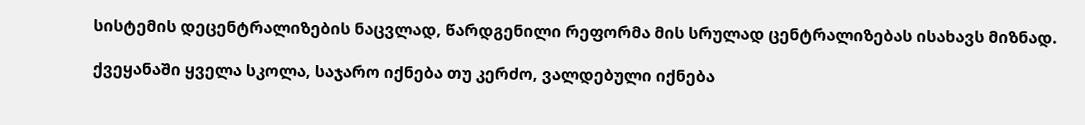სისტემის დეცენტრალიზების ნაცვლად, წარდგენილი რეფორმა მის სრულად ცენტრალიზებას ისახავს მიზნად.

ქვეყანაში ყველა სკოლა, საჯარო იქნება თუ კერძო, ვალდებული იქნება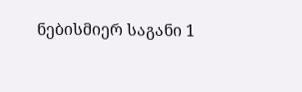ნებისმიერ საგანი 1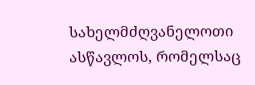სახელმძღვანელოთი ასწავლოს, რომელსაც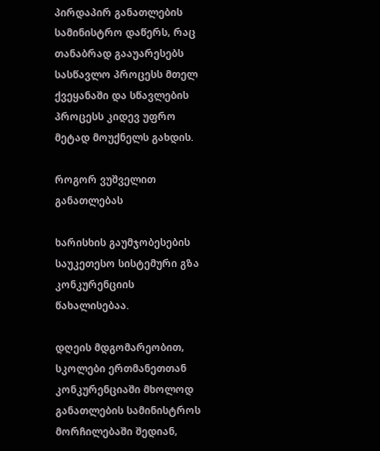პირდაპირ განათლების სამინისტრო დაწერს, რაც თანაბრად გააუარესებს სასწავლო პროცესს მთელ ქვეყანაში და სწავლების პროცესს კიდევ უფრო მეტად მოუქნელს გახდის.

როგორ ვუშველით განათლებას

ხარისხის გაუმჯობესების საუკეთესო სისტემური გზა კონკურენციის წახალისებაა.

დღეის მდგომარეობით, სკოლები ერთმანეთთან კონკურენციაში მხოლოდ განათლების სამინისტროს მორჩილებაში შედიან,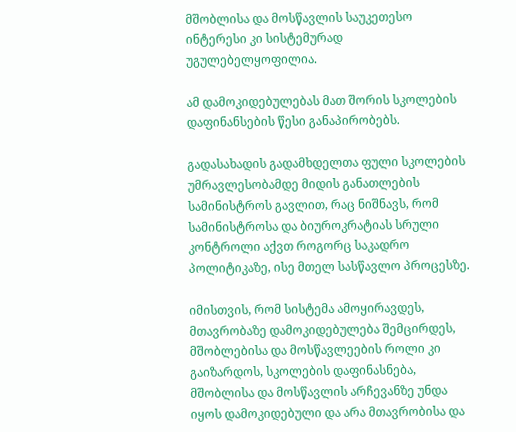მშობლისა და მოსწავლის საუკეთესო ინტერესი კი სისტემურად უგულებელყოფილია.

ამ დამოკიდებულებას მათ შორის სკოლების დაფინანსების წესი განაპირობებს.

გადასახადის გადამხდელთა ფული სკოლების უმრავლესობამდე მიდის განათლების სამინისტროს გავლით, რაც ნიშნავს, რომ სამინისტროსა და ბიუროკრატიას სრული კონტროლი აქვთ როგორც საკადრო პოლიტიკაზე, ისე მთელ სასწავლო პროცესზე.

იმისთვის, რომ სისტემა ამოყირავდეს, მთავრობაზე დამოკიდებულება შემცირდეს, მშობლებისა და მოსწავლეების როლი კი გაიზარდოს, სკოლების დაფინასნება, მშობლისა და მოსწავლის არჩევანზე უნდა იყოს დამოკიდებული და არა მთავრობისა და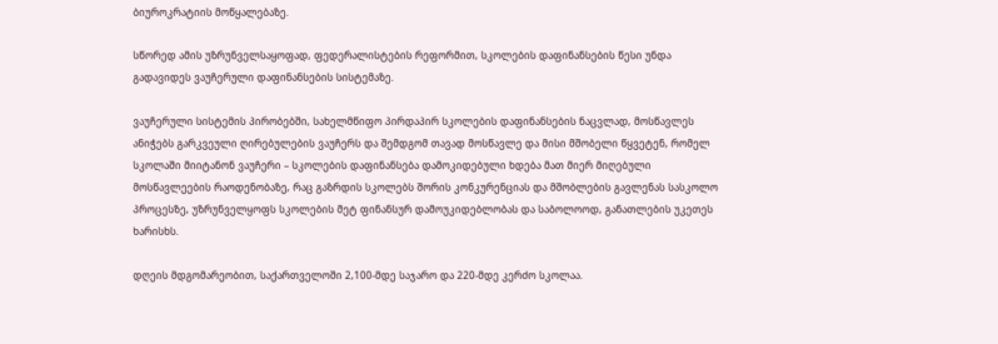ბიუროკრატიის მოწყალებაზე.

სწორედ ამის უზრუნველსაყოფად, ფედერალისტების რეფორმით, სკოლების დაფინანსების წესი უნდა გადავიდეს ვაუჩერული დაფინანსების სისტემაზე.

ვაუჩერული სისტემის პირობებში, სახელმწიფო პირდაპირ სკოლების დაფინანსების ნაცვლად, მოსწავლეს ანიჭებს გარკვეული ღირებულების ვაუჩერს და შემდგომ თავად მოსწავლე და მისი მშობელი წყვეტენ, რომელ სკოლაში მიიტანონ ვაუჩერი – სკოლების დაფინანსება დამოკიდებული ხდება მათ მიერ მიღებული მოსწავლეების რაოდენობაზე, რაც გაზრდის სკოლებს შორის კონკურენციას და მშობლების გავლენას სასკოლო პროცესზე, უზრუნველყოფს სკოლების მეტ ფინანსურ დამოუკიდებლობას და საბოლოოდ, განათლების უკეთეს ხარისხს.

დღეის მდგომარეობით, საქართველოში 2,100-მდე საჯარო და 220-მდე კერძო სკოლაა.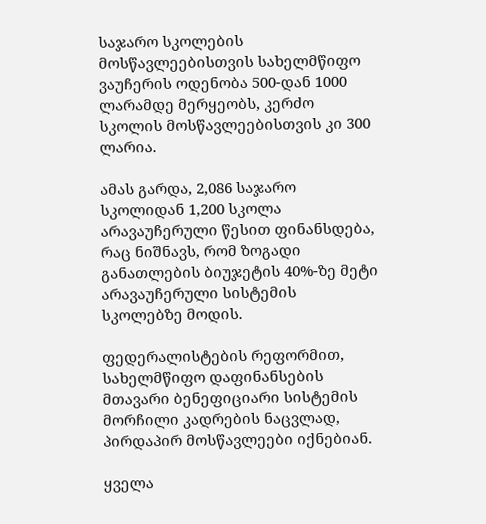საჯარო სკოლების მოსწავლეებისთვის სახელმწიფო ვაუჩერის ოდენობა 500-დან 1000 ლარამდე მერყეობს, კერძო სკოლის მოსწავლეებისთვის კი 300 ლარია.

ამას გარდა, 2,086 საჯარო სკოლიდან 1,200 სკოლა არავაუჩერული წესით ფინანსდება, რაც ნიშნავს, რომ ზოგადი განათლების ბიუჯეტის 40%-ზე მეტი არავაუჩერული სისტემის სკოლებზე მოდის.

ფედერალისტების რეფორმით, სახელმწიფო დაფინანსების მთავარი ბენეფიციარი სისტემის მორჩილი კადრების ნაცვლად, პირდაპირ მოსწავლეები იქნებიან.

ყველა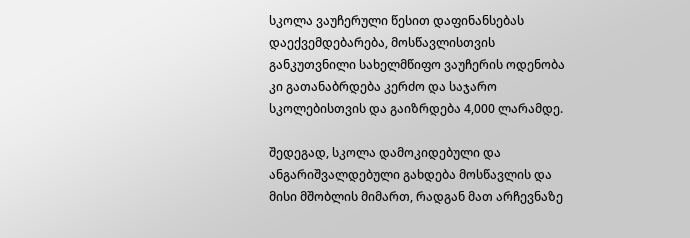სკოლა ვაუჩერული წესით დაფინანსებას დაექვემდებარება, მოსწავლისთვის განკუთვნილი სახელმწიფო ვაუჩერის ოდენობა კი გათანაბრდება კერძო და საჯარო სკოლებისთვის და გაიზრდება 4,000 ლარამდე.

შედეგად, სკოლა დამოკიდებული და ანგარიშვალდებული გახდება მოსწავლის და მისი მშობლის მიმართ, რადგან მათ არჩევნაზე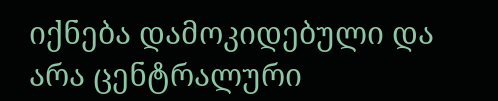იქნება დამოკიდებული და არა ცენტრალური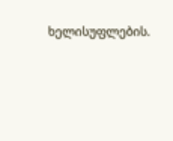ხელისუფლების.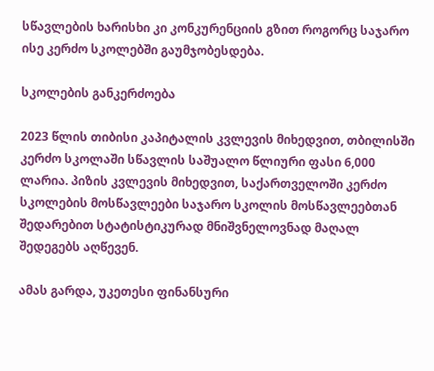სწავლების ხარისხი კი კონკურენციის გზით როგორც საჯარო ისე კერძო სკოლებში გაუმჯობესდება.

სკოლების განკერძოება

2023 წლის თიბისი კაპიტალის კვლევის მიხედვით, თბილისში კერძო სკოლაში სწავლის საშუალო წლიური ფასი 6,000 ლარია. პიზის კვლევის მიხედვით, საქართველოში კერძო სკოლების მოსწავლეები საჯარო სკოლის მოსწავლეებთან შედარებით სტატისტიკურად მნიშვნელოვნად მაღალ შედეგებს აღწევენ.

ამას გარდა, უკეთესი ფინანსური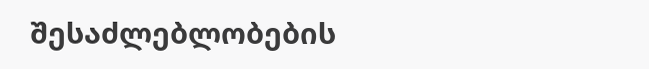შესაძლებლობების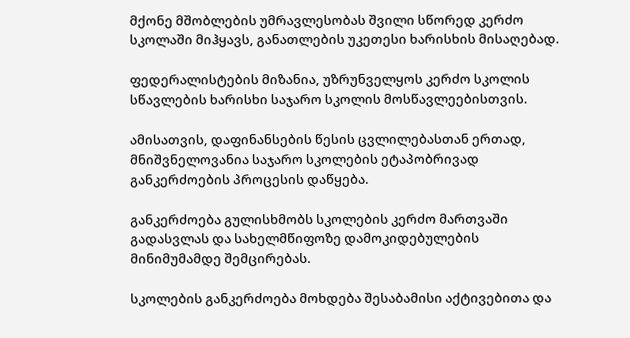მქონე მშობლების უმრავლესობას შვილი სწორედ კერძო სკოლაში მიჰყავს, განათლების უკეთესი ხარისხის მისაღებად.

ფედერალისტების მიზანია, უზრუნველყოს კერძო სკოლის სწავლების ხარისხი საჯარო სკოლის მოსწავლეებისთვის.

ამისათვის, დაფინანსების წესის ცვლილებასთან ერთად, მნიშვნელოვანია საჯარო სკოლების ეტაპობრივად განკერძოების პროცესის დაწყება.

განკერძოება გულისხმობს სკოლების კერძო მართვაში გადასვლას და სახელმწიფოზე დამოკიდებულების მინიმუმამდე შემცირებას.

სკოლების განკერძოება მოხდება შესაბამისი აქტივებითა და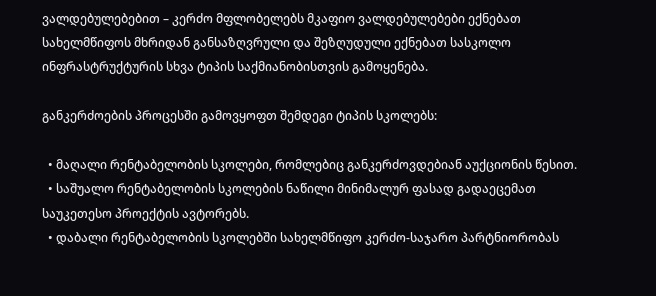ვალდებულებებით – კერძო მფლობელებს მკაფიო ვალდებულებები ექნებათ სახელმწიფოს მხრიდან განსაზღვრული და შეზღუდული ექნებათ სასკოლო ინფრასტრუქტურის სხვა ტიპის საქმიანობისთვის გამოყენება.

განკერძოების პროცესში გამოვყოფთ შემდეგი ტიპის სკოლებს:

  • მაღალი რენტაბელობის სკოლები, რომლებიც განკერძოვდებიან აუქციონის წესით.
  • საშუალო რენტაბელობის სკოლების ნაწილი მინიმალურ ფასად გადაეცემათ საუკეთესო პროექტის ავტორებს.
  • დაბალი რენტაბელობის სკოლებში სახელმწიფო კერძო-საჯარო პარტნიორობას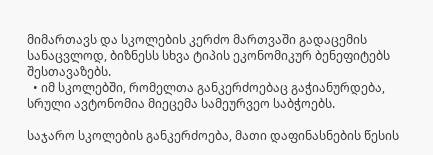მიმართავს და სკოლების კერძო მართვაში გადაცემის სანაცვლოდ, ბიზნესს სხვა ტიპის ეკონომიკურ ბენეფიტებს შესთავაზებს.
  • იმ სკოლებში, რომელთა განკერძოებაც გაჭიანურდება, სრული ავტონომია მიეცემა სამეურვეო საბჭოებს.

საჯარო სკოლების განკერძოება, მათი დაფინასნების წესის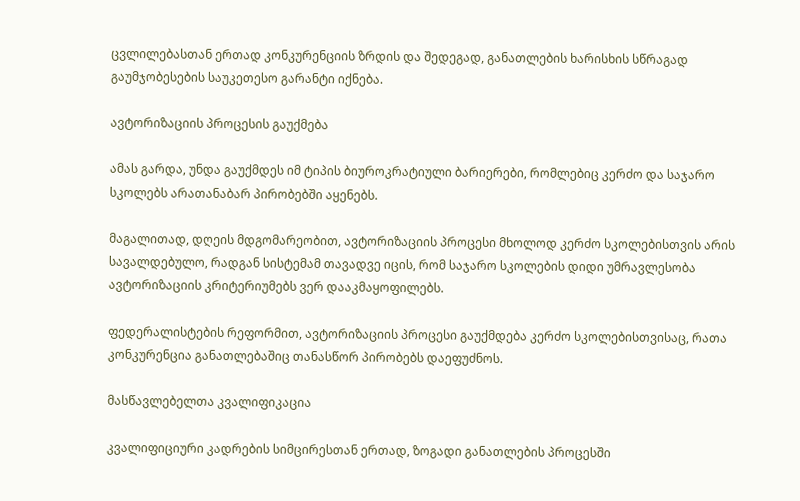ცვლილებასთან ერთად კონკურენციის ზრდის და შედეგად, განათლების ხარისხის სწრაგად გაუმჯობესების საუკეთესო გარანტი იქნება.

ავტორიზაციის პროცესის გაუქმება

ამას გარდა, უნდა გაუქმდეს იმ ტიპის ბიუროკრატიული ბარიერები, რომლებიც კერძო და საჯარო სკოლებს არათანაბარ პირობებში აყენებს.

მაგალითად, დღეის მდგომარეობით, ავტორიზაციის პროცესი მხოლოდ კერძო სკოლებისთვის არის სავალდებულო, რადგან სისტემამ თავადვე იცის, რომ საჯარო სკოლების დიდი უმრავლესობა ავტორიზაციის კრიტერიუმებს ვერ დააკმაყოფილებს.

ფედერალისტების რეფორმით, ავტორიზაციის პროცესი გაუქმდება კერძო სკოლებისთვისაც, რათა კონკურენცია განათლებაშიც თანასწორ პირობებს დაეფუძნოს.

მასწავლებელთა კვალიფიკაცია

კვალიფიციური კადრების სიმცირესთან ერთად, ზოგადი განათლების პროცესში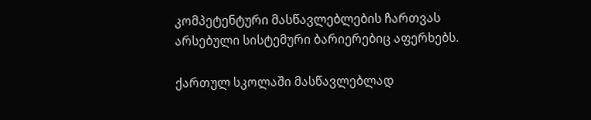კომპეტენტური მასწავლებლების ჩართვას არსებული სისტემური ბარიერებიც აფერხებს.

ქართულ სკოლაში მასწავლებლად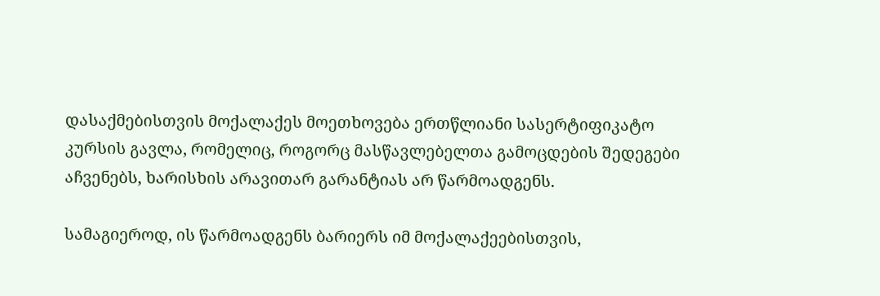დასაქმებისთვის მოქალაქეს მოეთხოვება ერთწლიანი სასერტიფიკატო კურსის გავლა, რომელიც, როგორც მასწავლებელთა გამოცდების შედეგები აჩვენებს, ხარისხის არავითარ გარანტიას არ წარმოადგენს.

სამაგიეროდ, ის წარმოადგენს ბარიერს იმ მოქალაქეებისთვის,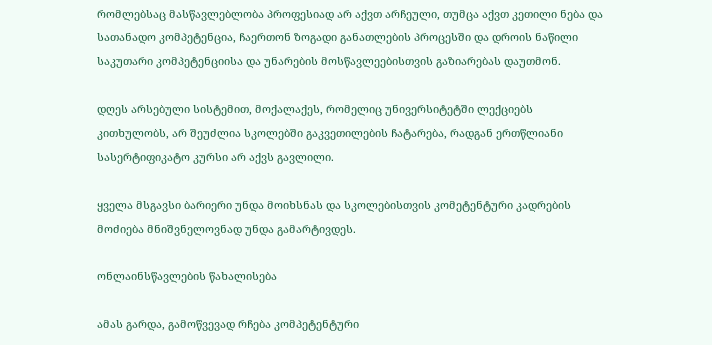რომლებსაც მასწავლებლობა პროფესიად არ აქვთ არჩეული, თუმცა აქვთ კეთილი ნება და სათანადო კომპეტენცია, ჩაერთონ ზოგადი განათლების პროცესში და დროის ნაწილი საკუთარი კომპეტენციისა და უნარების მოსწავლეებისთვის გაზიარებას დაუთმონ.

დღეს არსებული სისტემით, მოქალაქეს, რომელიც უნივერსიტეტში ლექციებს კითხულობს, არ შეუძლია სკოლებში გაკვეთილების ჩატარება, რადგან ერთწლიანი სასერტიფიკატო კურსი არ აქვს გავლილი.

ყველა მსგავსი ბარიერი უნდა მოიხსნას და სკოლებისთვის კომეტენტური კადრების მოძიება მნიშვნელოვნად უნდა გამარტივდეს.

ონლაინსწავლების წახალისება

ამას გარდა, გამოწვევად რჩება კომპეტენტური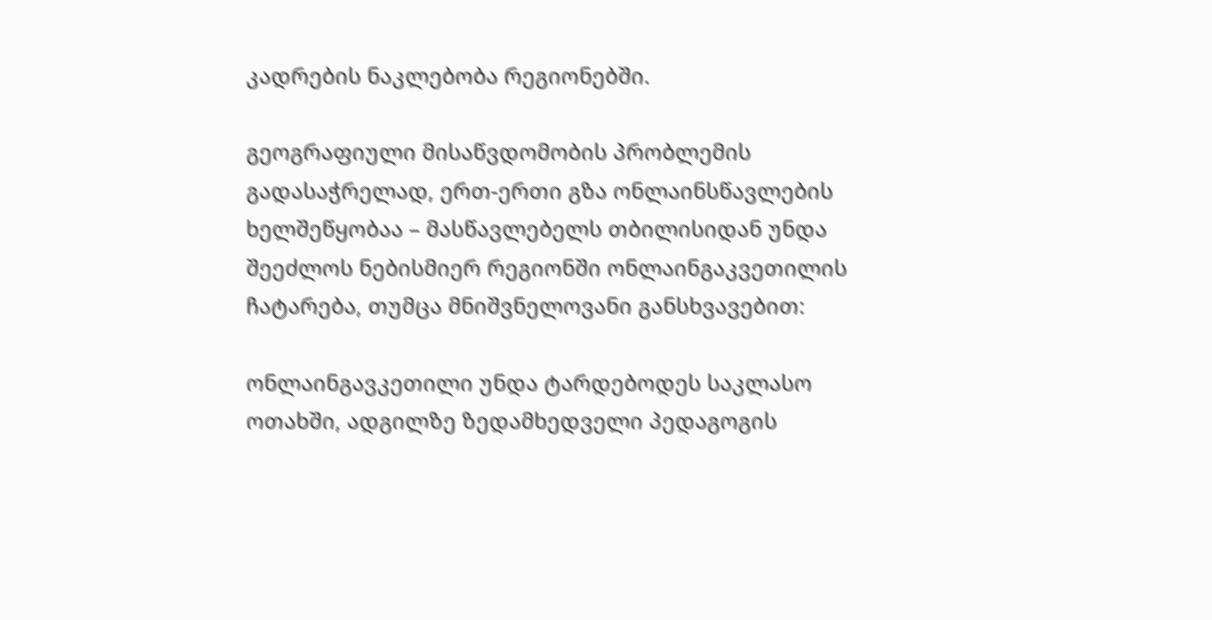კადრების ნაკლებობა რეგიონებში.

გეოგრაფიული მისაწვდომობის პრობლემის გადასაჭრელად, ერთ-ერთი გზა ონლაინსწავლების ხელშეწყობაა – მასწავლებელს თბილისიდან უნდა შეეძლოს ნებისმიერ რეგიონში ონლაინგაკვეთილის ჩატარება, თუმცა მნიშვნელოვანი განსხვავებით:

ონლაინგავკეთილი უნდა ტარდებოდეს საკლასო ოთახში, ადგილზე ზედამხედველი პედაგოგის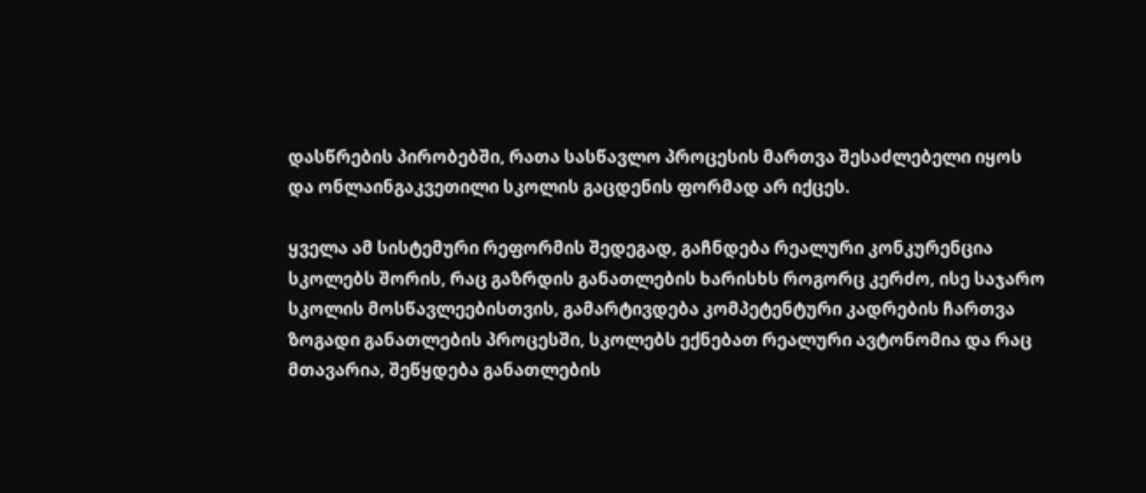დასწრების პირობებში, რათა სასწავლო პროცესის მართვა შესაძლებელი იყოს და ონლაინგაკვეთილი სკოლის გაცდენის ფორმად არ იქცეს.

ყველა ამ სისტემური რეფორმის შედეგად, გაჩნდება რეალური კონკურენცია სკოლებს შორის, რაც გაზრდის განათლების ხარისხს როგორც კერძო, ისე საჯარო სკოლის მოსწავლეებისთვის, გამარტივდება კომპეტენტური კადრების ჩართვა ზოგადი განათლების პროცესში, სკოლებს ექნებათ რეალური ავტონომია და რაც მთავარია, შეწყდება განათლების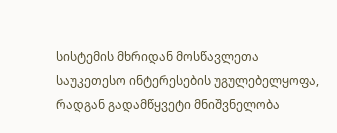სისტემის მხრიდან მოსწავლეთა საუკეთესო ინტერესების უგულებელყოფა, რადგან გადამწყვეტი მნიშვნელობა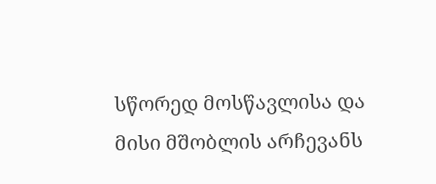სწორედ მოსწავლისა და მისი მშობლის არჩევანს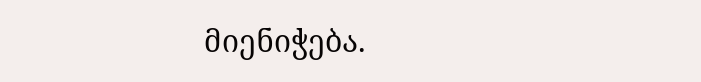მიენიჭება.